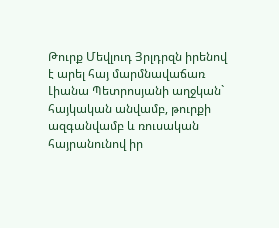Թուրք Մեվլուդ Յրլդրզն իրենով է արել հայ մարմնավաճառ Լիանա Պետրոսյանի աղջկան` հայկական անվամբ, թուրքի ազգանվամբ և ռուսական հայրանունով իր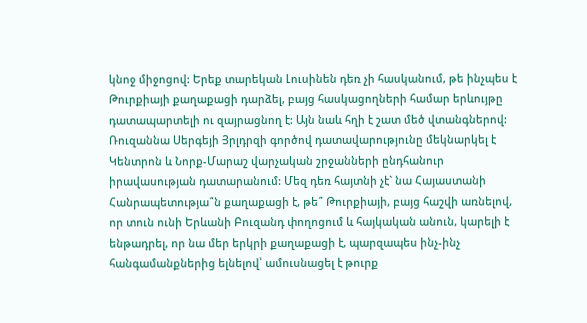կնոջ միջոցով: Երեք տարեկան Լուսինեն դեռ չի հասկանում, թե ինչպես է Թուրքիայի քաղաքացի դարձել, բայց հասկացողների համար երևույթը դատապարտելի ու զայրացնող է: Այն նաև հղի է շատ մեծ վտանգներով:
Ռուզաննա Սերգեյի Յրլդրզի գործով դատավարությունը մեկնարկել է Կենտրոն և Նորք-Մարաշ վարչական շրջանների ընդհանուր իրավասության դատարանում: Մեզ դեռ հայտնի չէ` նա Հայաստանի Հանրապետությա՞ն քաղաքացի է, թե՞ Թուրքիայի, բայց հաշվի առնելով, որ տուն ունի Երևանի Բուզանդ փողոցում և հայկական անուն, կարելի է ենթադրել, որ նա մեր երկրի քաղաքացի է, պարզապես ինչ-ինչ հանգամանքներից ելնելով՝ ամուսնացել է թուրք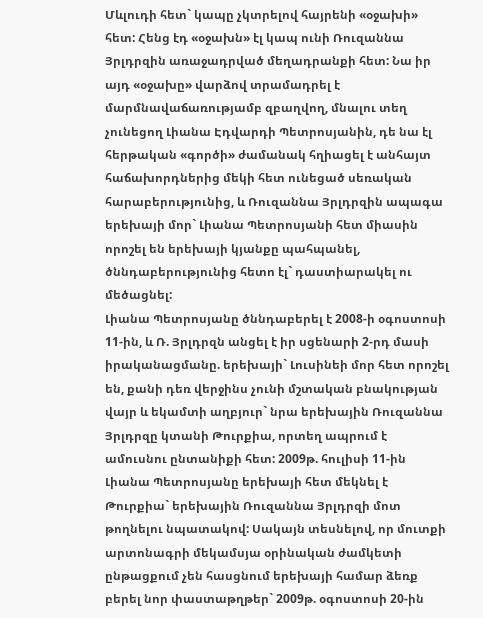Մևլուդի հետ` կապը չկտրելով հայրենի «օջախի» հետ: Հենց էդ «օջախն» էլ կապ ունի Ռուզաննա Յրլդրզին առաջադրված մեղադրանքի հետ: Նա իր այդ «օջախը» վարձով տրամադրել է մարմնավաճառությամբ զբաղվող, մնալու տեղ չունեցող Լիանա Էդվարդի Պետրոսյանին, դե նա էլ հերթական «գործի» ժամանակ հղիացել է անհայտ հաճախորդներից մեկի հետ ունեցած սեռական հարաբերությունից, և Ռուզաննա Յրլդրզին ապագա երեխայի մոր` Լիանա Պետրոսյանի հետ միասին որոշել են երեխայի կյանքը պահպանել, ծննդաբերությունից հետո էլ` դաստիարակել ու մեծացնել:
Լիանա Պետրոսյանը ծննդաբերել է 2008-ի օգոստոսի 11-ին, և Ռ. Յրլդրզն անցել է իր սցենարի 2-րդ մասի իրականացմանը. երեխայի` Լուսինեի մոր հետ որոշել են, քանի դեռ վերջինս չունի մշտական բնակության վայր և եկամտի աղբյուր` նրա երեխային Ռուզաննա Յրլդրզը կտանի Թուրքիա, որտեղ ապրում է ամուսնու ընտանիքի հետ: 2009թ. հուլիսի 11-ին Լիանա Պետրոսյանը երեխայի հետ մեկնել է Թուրքիա` երեխային Ռուզաննա Յրլդրզի մոտ թողնելու նպատակով: Սակայն տեսնելով, որ մուտքի արտոնագրի մեկամսյա օրինական ժամկետի ընթացքում չեն հասցնում երեխայի համար ձեռք բերել նոր փաստաթղթեր` 2009թ. օգոստոսի 20-ին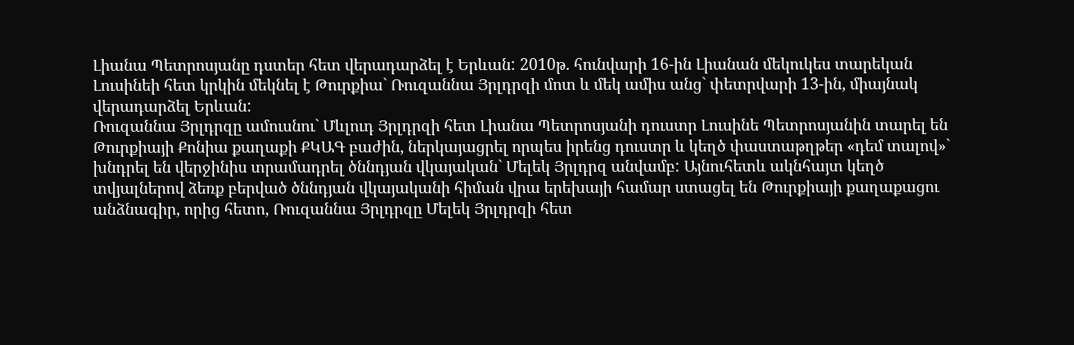Լիանա Պետրոսյանը դստեր հետ վերադարձել է Երևան: 2010թ. հունվարի 16-ին Լիանան մեկուկես տարեկան Լուսինեի հետ կրկին մեկնել է Թուրքիա` Ռուզաննա Յրլդրզի մոտ և մեկ ամիս անց` փետրվարի 13-ին, միայնակ վերադարձել Երևան:
Ռուզաննա Յրլդրզը ամուսնու` Մևլուդ Յրլդրզի հետ Լիանա Պետրոսյանի դուստր Լուսինե Պետրոսյանին տարել են Թուրքիայի Քոնիա քաղաքի ՔԿԱԳ բաժին, ներկայացրել որպես իրենց դուստր և կեղծ փաստաթղթեր «դեմ տալով»` խնդրել են վերջինիս տրամադրել ծննդյան վկայական` Մելեկ Յրլդրզ անվամբ: Այնուհետև ակնհայտ կեղծ տվյալներով ձեռք բերված ծննդյան վկայականի հիման վրա երեխայի համար ստացել են Թուրքիայի քաղաքացու անձնագիր, որից հետո, Ռուզաննա Յրլդրզը Մելեկ Յրլդրզի հետ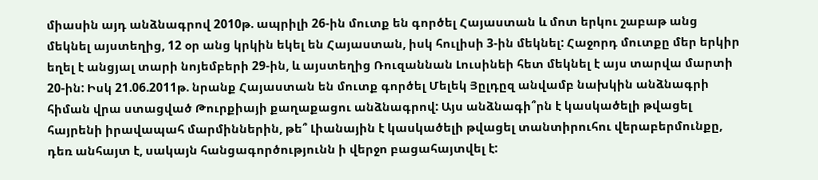միասին այդ անձնագրով 2010թ. ապրիլի 26-ին մուտք են գործել Հայաստան և մոտ երկու շաբաթ անց մեկնել այստեղից, 12 օր անց կրկին եկել են Հայաստան, իսկ հուլիսի 3-ին մեկնել: Հաջորդ մուտքը մեր երկիր եղել է անցյալ տարի նոյեմբերի 29-ին, և այստեղից Ռուզաննան Լուսինեի հետ մեկնել է այս տարվա մարտի 20-ին: Իսկ 21.06.2011թ. նրանք Հայաստան են մուտք գործել Մելեկ Յըլդըզ անվամբ նախկին անձնագրի հիման վրա ստացված Թուրքիայի քաղաքացու անձնագրով: Այս անձնագի՞րն է կասկածելի թվացել հայրենի իրավապահ մարմիններին, թե՞ Լիանային է կասկածելի թվացել տանտիրուհու վերաբերմունքը, դեռ անհայտ է, սակայն հանցագործությունն ի վերջո բացահայտվել է: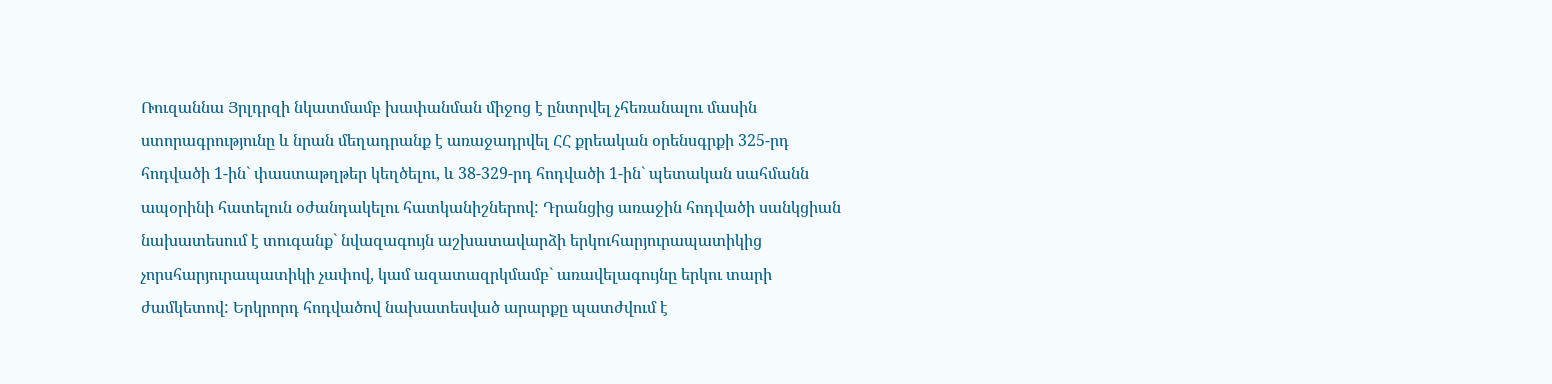Ռուզաննա Յրլդրզի նկատմամբ խափանման միջոց է ընտրվել չհեռանալու մասին ստորագրությունը և նրան մեղադրանք է առաջադրվել ՀՀ քրեական օրենսգրքի 325-րդ հոդվածի 1-ին` փաստաթղթեր կեղծելու, և 38-329-րդ հոդվածի 1-ին` պետական սահմանն ապօրինի հատելուն օժանդակելու հատկանիշներով: Դրանցից առաջին հոդվածի սանկցիան նախատեսում է տուգանք` նվազագույն աշխատավարձի երկուհարյուրապատիկից չորսհարյուրապատիկի չափով, կամ ազատազրկմամբ` առավելագույնը երկու տարի ժամկետով: Երկրորդ հոդվածով նախատեսված արարքը պատժվում է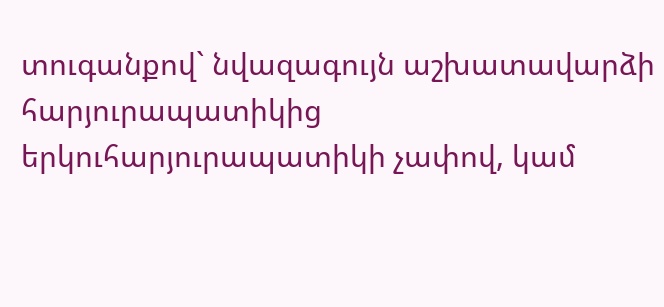տուգանքով` նվազագույն աշխատավարձի հարյուրապատիկից երկուհարյուրապատիկի չափով, կամ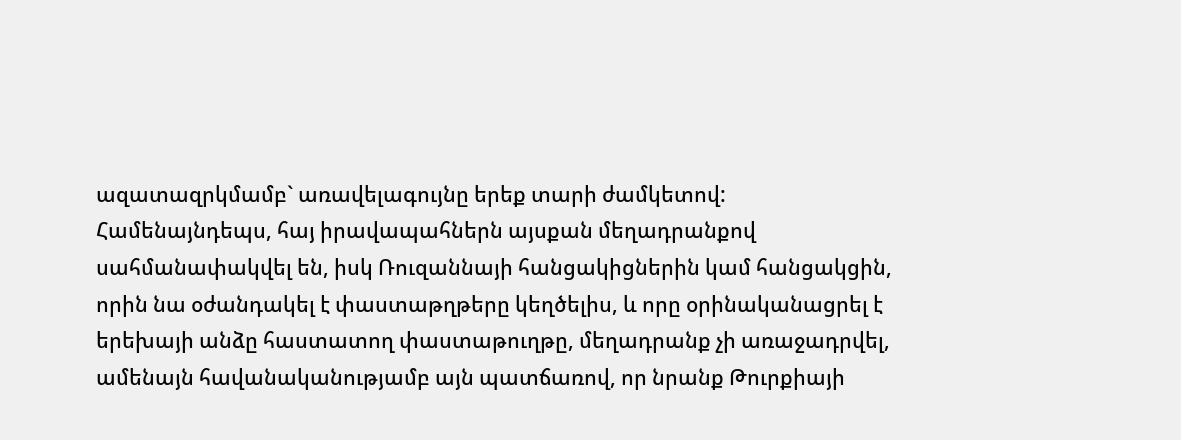ազատազրկմամբ` առավելագույնը երեք տարի ժամկետով:
Համենայնդեպս, հայ իրավապահներն այսքան մեղադրանքով սահմանափակվել են, իսկ Ռուզաննայի հանցակիցներին կամ հանցակցին, որին նա օժանդակել է փաստաթղթերը կեղծելիս, և որը օրինականացրել է երեխայի անձը հաստատող փաստաթուղթը, մեղադրանք չի առաջադրվել, ամենայն հավանականությամբ այն պատճառով, որ նրանք Թուրքիայի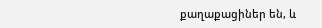քաղաքացիներ են, և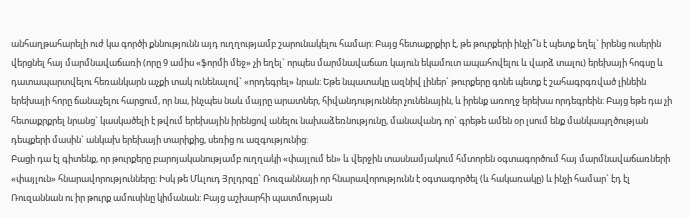անհաղթահարելի ուժ կա գործի քննությունն այդ ուղղությամբ շարունակելու համար: Բայց հետաքրքիր է, թե թուրքերի ինչի՞ն է պետք եղել` իրենց ուսերին վերցնել հայ մարմնավաճառի (որը 9 ամիս «ֆորմի մեջ» չի եղել` որպես մարմնավաճառ կայուն եկամուտ ապահովելու և վարձ տալու) երեխայի հոգսը և դատապարտվելու հեռանկարն աչքի տակ ունենալով` «որդեգրել» նրան: Եթե նպատակը ազնիվ լիներ` թուրքերը գոնե պետք է շահագրգռված լինեին երեխայի հորը ճանաչելու հարցում, որ նա, ինչպես նաև մայրը արատներ, հիվանդություններ չունենային, և իրենք առողջ երեխա որդեգրեին: Բայց եթե դա չի հետաքրքրել նրանց` կասկածելի է թվում երեխային իրենցով անելու նախաձեռնությունը, մանավանդ որ` գրեթե ամեն օր լսում ենք մանկապղծության դեպքերի մասին` անկախ երեխայի տարիքից, սեռից ու ազգությունից:
Բացի դա էլ գիտենք, որ թուրքերը բարոյականությամբ ուղղակի «փայլում են» և վերջին տասնամյակում հմտորեն օգտագործում հայ մարմնավաճառների «փայլուն» հնարավորությունները: Իսկ թե Մևլուդ Յրլդրզը` Ռուզաննայի որ հնարավորությունն է օգտագործել (և հակառակը) և ինչի համար` էդ էլ Ռուզաննան ու իր թուրք ամուսինը կիմանան: Բայց աշխարհի պատմության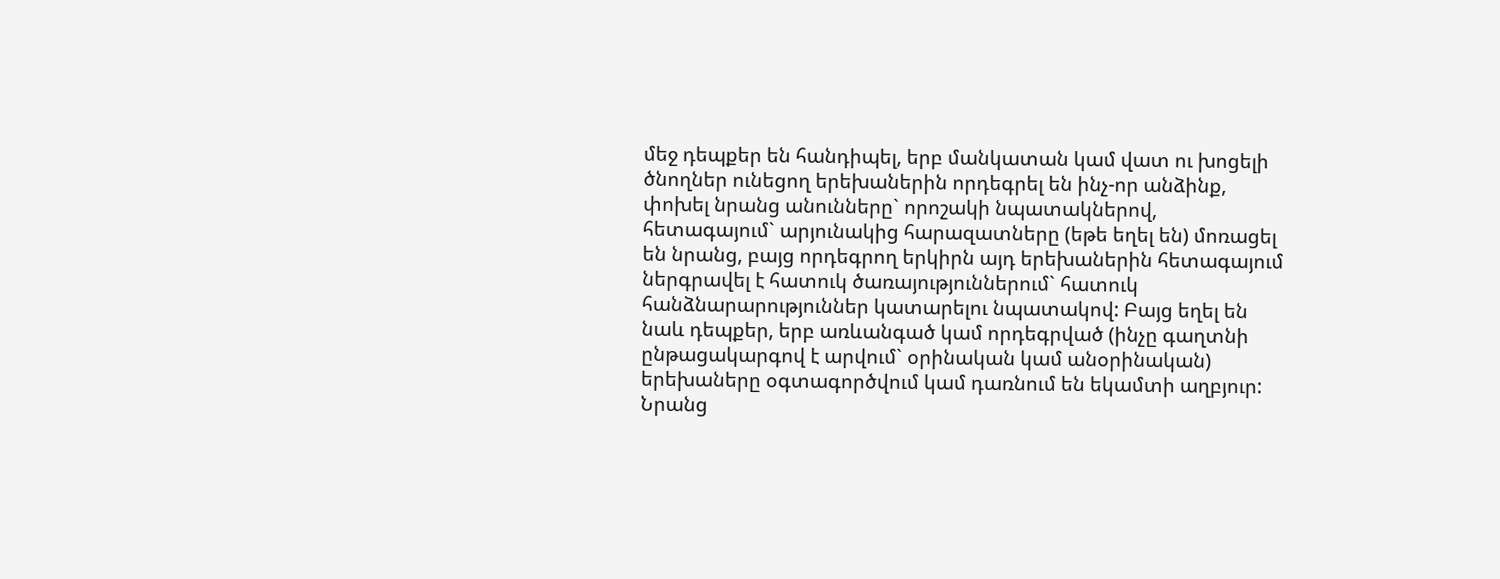մեջ դեպքեր են հանդիպել, երբ մանկատան կամ վատ ու խոցելի ծնողներ ունեցող երեխաներին որդեգրել են ինչ-որ անձինք, փոխել նրանց անունները` որոշակի նպատակներով, հետագայում` արյունակից հարազատները (եթե եղել են) մոռացել են նրանց, բայց որդեգրող երկիրն այդ երեխաներին հետագայում ներգրավել է հատուկ ծառայություններում` հատուկ հանձնարարություններ կատարելու նպատակով: Բայց եղել են նաև դեպքեր, երբ առևանգած կամ որդեգրված (ինչը գաղտնի ընթացակարգով է արվում` օրինական կամ անօրինական) երեխաները օգտագործվում կամ դառնում են եկամտի աղբյուր: Նրանց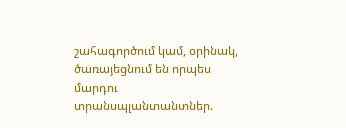շահագործում կամ, օրինակ, ծառայեցնում են որպես մարդու տրանսպլանտանտներ.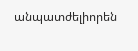անպատժելիորեն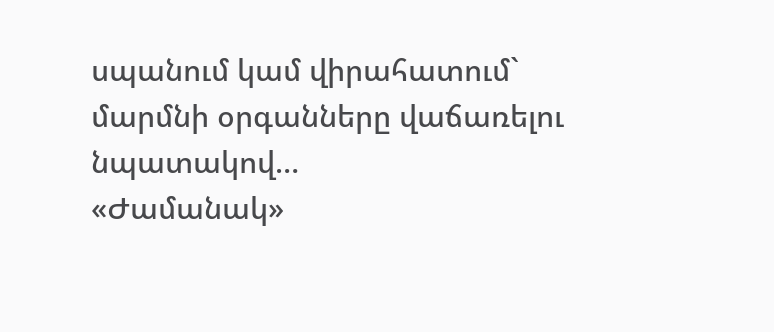սպանում կամ վիրահատում` մարմնի օրգանները վաճառելու նպատակով…
«Ժամանակ»